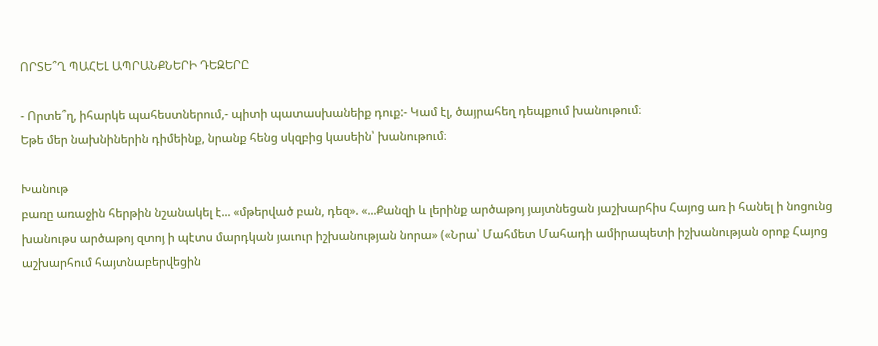ՈՐՏԵ՞Ղ ՊԱՀԵԼ ԱՊՐԱՆՔՆԵՐԻ ԴԵԶԵՐԸ

- Որտե՞ղ, իհարկե պահեստներում,- պիտի պատասխանեիք դուք:- Կամ էլ, ծայրահեղ դեպքում խանութում։
Եթե մեր նախնիներին դիմեինք, նրանք հենց սկզբից կասեին՝ խանութում։

Խանութ
բառը առաջին հերթին նշանակել է... «մթերված բան, դեզ». «...Քանզի և լերինք արծաթոյ յայտնեցան յաշխարհիս Հայոց առ ի հանել ի նոցունց խանութս արծաթոյ զտոյ ի պէտս մարդկան յաւուր իշխանության նորա» («Նրա՝ Մահմետ Մահադի ամիրապետի իշխանության օրոք Հայոց աշխարհում հայտնաբերվեցին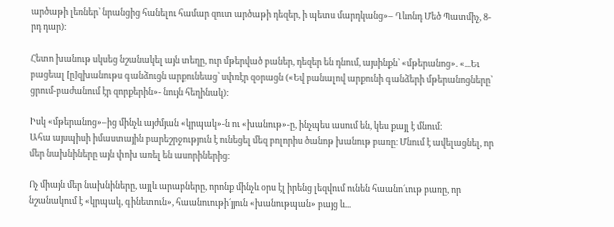արծաթի լեռներ՝ նրանցից հանելու համար զուտ արծաթի դեզեր, ի պետս մարդկանց»– Ղևոնդ Մեծ Պատմիչ, 8-րդ դար)։

Հետո խանութ սկսեց նշանակել այն տեղը, ուր մթերված բաներ, դեզեր են դնում, այսինքն՝ «մթերանոց». «...Եւ բացեալ [ը]զխանութս գանձուցն արքունեաց՝ սփռէր զօրացն («Եվ բանալով արքունի գանձերի մթերանոցները՝ ցրում-բաժանում էր զորքերին»- նույն հեղինակ):

Իսկ «մթերանոց»–ից մինչև այժմյան «կրպակ»-ն ու «խանութ»-ը, ինչպես ասում են, կես քայլ է մնում։
Ահա այսպիսի իմաստային բարեշրջություն է ունեցել մեզ բոլորիս ծանոթ խանութ բառը։ Մնում է ավելացնել, որ մեր նախնիները այն փոխ առել են ասորիներից։

Ոչ միայն մեր նախնիները, այլև արաբները, որոնք մինչև օրս էլ իրենց լեզվում ունեն հաանո´ւութ բառը, որ նշանակում է «կրպակ, գինետուն», հաանուութի´յյուն «խանութպան» բայց և...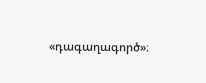«դագաղագործ»։